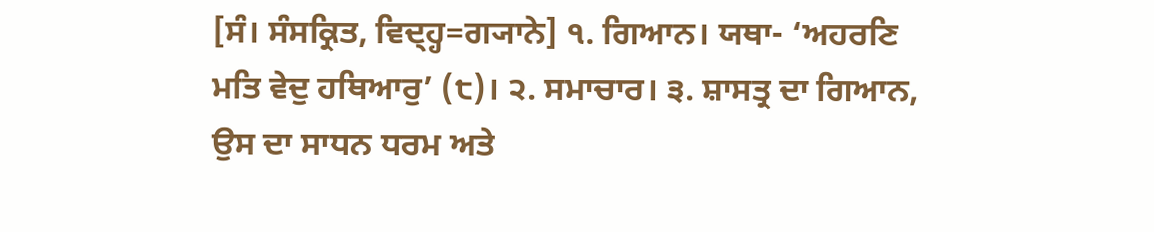[ਸੰ। ਸੰਸਕ੍ਰਿਤ, ਵਿਦ੍ਹ੍ਹ=ਗ੍ਯਾਨੇ] ੧. ਗਿਆਨ। ਯਥਾ- ‘ਅਹਰਣਿ ਮਤਿ ਵੇਦੁ ਹਥਿਆਰੁ’ (੮)। ੨. ਸਮਾਚਾਰ। ੩. ਸ਼ਾਸਤ੍ਰ ਦਾ ਗਿਆਨ, ਉਸ ਦਾ ਸਾਧਨ ਧਰਮ ਅਤੇ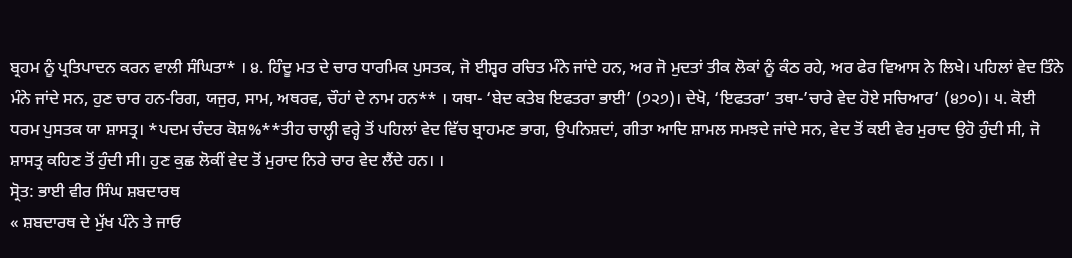ਬ੍ਰਹਮ ਨੂੰ ਪ੍ਰਤਿਪਾਦਨ ਕਰਨ ਵਾਲੀ ਸੰਘਿਤਾ* । ੪. ਹਿੰਦੂ ਮਤ ਦੇ ਚਾਰ ਧਾਰਮਿਕ ਪੁਸਤਕ, ਜੋ ਈਸ਼੍ਵਰ ਰਚਿਤ ਮੰਨੇ ਜਾਂਦੇ ਹਨ, ਅਰ ਜੋ ਮੁਦਤਾਂ ਤੀਕ ਲੋਕਾਂ ਨੂੰ ਕੰਠ ਰਹੇ, ਅਰ ਫੇਰ ਵਿਆਸ ਨੇ ਲਿਖੇ। ਪਹਿਲਾਂ ਵੇਦ ਤਿੰਨੇ ਮੰਨੇ ਜਾਂਦੇ ਸਨ, ਹੁਣ ਚਾਰ ਹਨ-ਰਿਗ, ਯਜੁਰ, ਸਾਮ, ਅਥਰਵ, ਚੌਹਾਂ ਦੇ ਨਾਮ ਹਨ** । ਯਥਾ- ‘ਬੇਦ ਕਤੇਬ ਇਫਤਰਾ ਭਾਈ’ (੭੨੭)। ਦੇਖੋ, ‘ਇਫਤਰਾ’ ਤਥਾ-’ਚਾਰੇ ਵੇਦ ਹੋਏ ਸਚਿਆਰ’ (੪੭੦)। ੫. ਕੋਈ ਧਰਮ ਪੁਸਤਕ ਯਾ ਸ਼ਾਸਤ੍ਰ। *ਪਦਮ ਚੰਦਰ ਕੋਸ਼%**ਤੀਹ ਚਾਲ੍ਹੀ ਵਰ੍ਹੇ ਤੋਂ ਪਹਿਲਾਂ ਵੇਦ ਵਿੱਚ ਬ੍ਰਾਹਮਣ ਭਾਗ, ਉਪਨਿਸ਼ਦਾਂ, ਗੀਤਾ ਆਦਿ ਸ਼ਾਮਲ ਸਮਝਦੇ ਜਾਂਦੇ ਸਨ, ਵੇਦ ਤੋਂ ਕਈ ਵੇਰ ਮੁਰਾਦ ਉਹੋ ਹੁੰਦੀ ਸੀ, ਜੋ ਸ਼ਾਸਤ੍ਰ ਕਹਿਣ ਤੋਂ ਹੁੰਦੀ ਸੀ। ਹੁਣ ਕੁਛ ਲੋਕੀਂ ਵੇਦ ਤੋਂ ਮੁਰਾਦ ਨਿਰੇ ਚਾਰ ਵੇਦ ਲੈਂਦੇ ਹਨ। ।
ਸ੍ਰੋਤ: ਭਾਈ ਵੀਰ ਸਿੰਘ ਸ਼ਬਦਾਰਥ
« ਸ਼ਬਦਾਰਥ ਦੇ ਮੁੱਖ ਪੰਨੇ ਤੇ ਜਾਓ